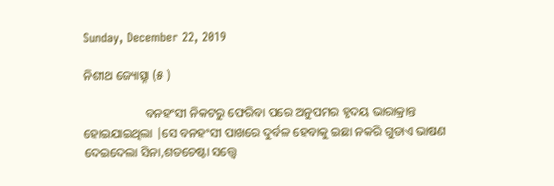Sunday, December 22, 2019

ନିଶୀଥ ଜ୍ୟୋତ୍ସ୍ନା (୫ )

                    ବନହଂସୀ ନିକଟରୁ ଫେରିବା ପରେ ଅନୁପମର ହୃଦୟ ଭାରାକ୍ରାନ୍ତ ହୋଇଯାଇଥିଲା |ସେ ବନହଂସୀ ପାଖରେ ଦୁର୍ବଳ ହେବାକୁ ଇଛା ନକରି ଗୁଡାଏ ଭାଷଣ ଦେଇଦେଲା ସିନା,ଶତଚେଷ୍ଟା ସତ୍ତ୍ବେ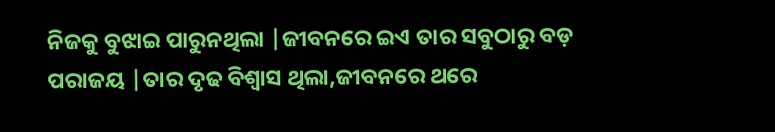ନିଜକୁ ବୁଝାଇ ପାରୁନଥିଲା |ଜୀବନରେ ଇଏ ତାର ସବୁଠାରୁ ବଡ଼ ପରାଜୟ |ତାର ଦୃଢ ବିଶ୍ବାସ ଥିଲା,ଜୀବନରେ ଥରେ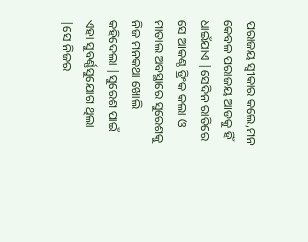ପରାଜୟ ସ୍ବୀକାର କଲେ,ମନ କେବଳ ପରାଜୟ ଆଡକୁ ହିଁ ଧାଇଁଯାଏ |ସେଦିନ ରାତିରେ ସେ ଆକଣ୍ଠ ଡ୍ରିଂକ କଲା ଓ ମାତାଲ ଅବସ୍ଥାରେ ସୁରେଶକୁ ନିଜ ମନକଥା ଖୋଲି କହିଦେଲା |ସୁରେଶ ପାଇଁ ଏହା ସୁବର୍ଣ୍ଣସୁଯୋଗ ଥିଲା |ସେ ନିଜର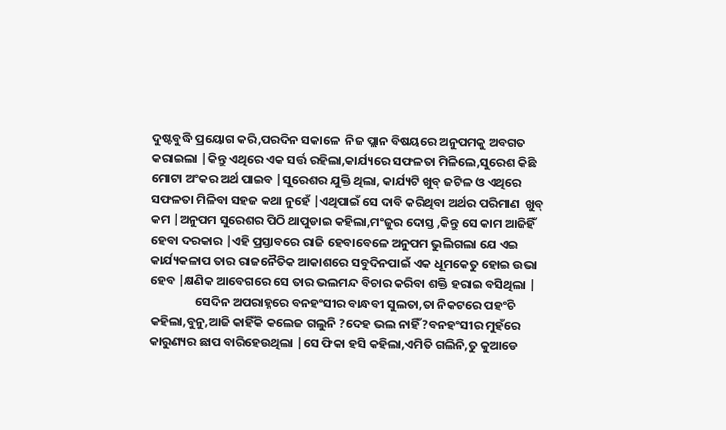ଦୁଷ୍ଟବୁଦ୍ଧି ପ୍ରୟୋଗ କରି,ପରଦିନ ସକାଳେ  ନିଜ ପ୍ଲାନ ବିଷୟରେ ଅନୁପମକୁ ଅବଗତ କରାଇଲା |କିନ୍ତୁ ଏଥିରେ ଏକ ସର୍ତ୍ତ ରହିଲା,କାର୍ଯ୍ୟରେ ସଫଳତା ମିଳିଲେ,ସୁରେଶ କିଛି ମୋଟା ଅଂକର ଅର୍ଥ ପାଇବ |ସୁରେଶର ଯୁକ୍ତି ଥିଲା, କାର୍ଯ୍ୟଟି ଖୁବ୍ ଜଟିଳ ଓ ଏଥିରେ ସଫଳତା ମିଳିବା ସହଜ କଥା ନୁହେଁ |ଏଥିପାଇଁ ସେ ଦାବି କରିଥିବା ଅର୍ଥର ପରିମାଣ  ଖୁବ୍ କମ |ଅନୁପମ ସୁରେଶର ପିଠି ଥାପୁଡାଇ କହିଲା,ମଂଜୁର ଦୋସ୍ତ ,କିନ୍ତୁ ସେ କାମ ଆଜିହିଁ ହେବା ଦରକାର |ଏହି ପ୍ରସ୍ତାବରେ ରାଜି ହେବାବେଳେ ଅନୁପମ ଭୁଲିଗଲା ଯେ ଏଇ କାର୍ଯ୍ୟକଳାପ ତାର ରାଜନୈତିକ ଆକାଶରେ ସବୁଦିନପାଇଁ ଏକ ଧୂମକେତୁ ହୋଇ ଉଭା ହେବ |କ୍ଷଣିକ ଆବେଗରେ ସେ ତାର ଭଲମନ୍ଦ ବିଚାର କରିବା ଶକ୍ତି ହରାଇ ବସିଥିଲା |
                ସେଦିନ ଅପରାହ୍ନରେ ବନହଂସୀର ବାନ୍ଧବୀ ସୁଲତା,ତା ନିକଟରେ ପହଂଚି କହିଲା,ବୁନୁ,ଆଜି କାହିଁକି କଲେଜ ଗଲୁନି ?ଦେହ ଭଲ ନାହିଁ ?ବନହଂସୀର ମୁହଁରେ କାରୁଣ୍ୟର ଛାପ ବାରିହେଉଥିଲା |ସେ ଫିକା ହସି କହିଲା,ଏମିତି ଗଲିନି,ତୁ କୁଆଡେ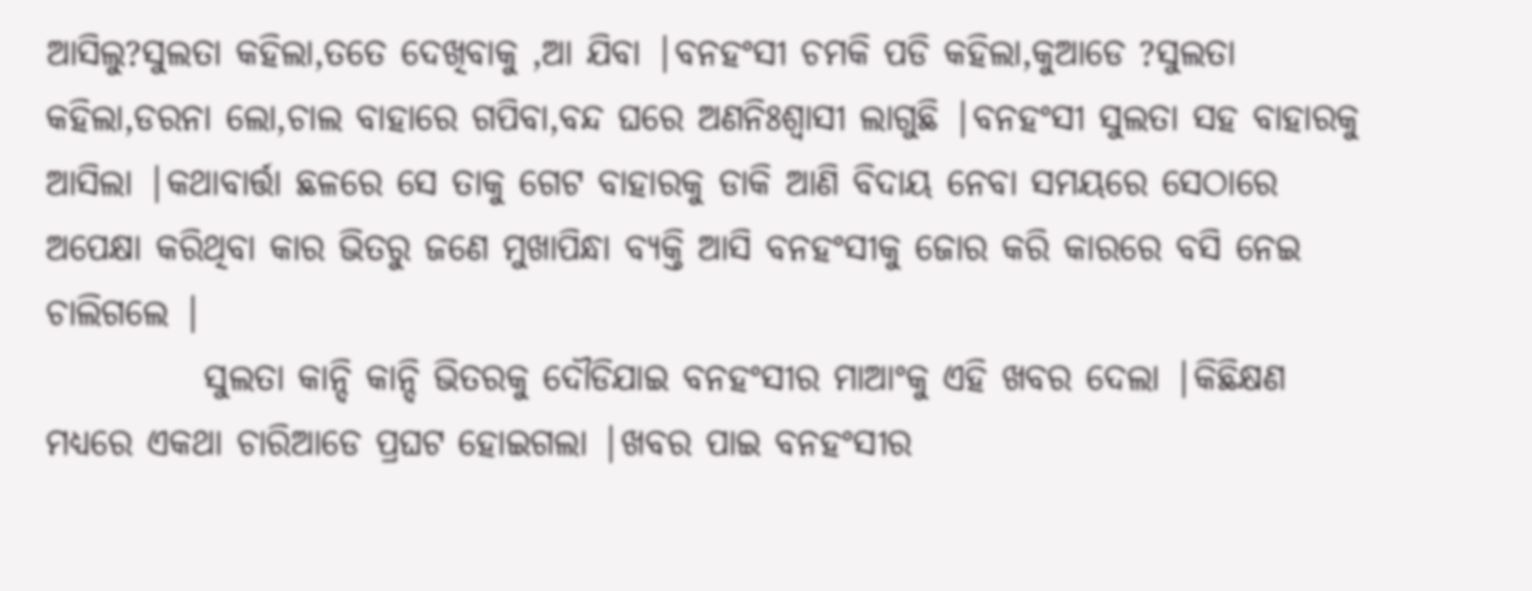ଆସିଲୁ?ସୁଲତା କହିଲା,ତତେ ଦେଖିବାକୁ ,ଆ ଯିବା |ବନହଂସୀ ଚମକି ପଡି କହିଲା,କୁଆଡେ ?ସୁଲତା କହିଲା,ଡରନା ଲୋ,ଚାଲ ବାହାରେ ଗପିବା,ବନ୍ଦ ଘରେ ଅଣନିଃଶ୍ବାସୀ ଲାଗୁଛି |ବନହଂସୀ ସୁଲତା ସହ ବାହାରକୁ ଆସିଲା |କଥାବାର୍ତ୍ତା ଛଳରେ ସେ ତାକୁ ଗେଟ ବାହାରକୁ ଡାକି ଆଣି ବିଦାୟ ନେବା ସମୟରେ ସେଠାରେ ଅପେକ୍ଷା କରିଥିବା କାର ଭିତରୁ ଜଣେ ମୁଖାପିନ୍ଧା ବ୍ୟକ୍ତି ଆସି ବନହଂସୀକୁ ଜୋର କରି କାରରେ ବସି ନେଇ ଚାଲିଗଲେ |
           ସୁଲତା କାନ୍ଦି କାନ୍ଦି ଭିତରକୁ ଦୌଡିଯାଇ ବନହଂସୀର ମାଆଂକୁ ଏହି ଖବର ଦେଲା |କିଛିକ୍ଷଣ ମଧ୍ୟରେ ଏକଥା ଚାରିଆଡେ ପ୍ରଘଟ ହୋଇଗଲା |ଖବର ପାଇ ବନହଂସୀର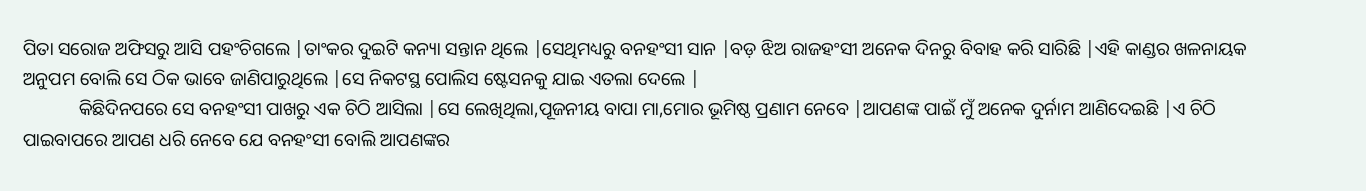ପିତା ସରୋଜ ଅଫିସରୁ ଆସି ପହଂଚିଗଲେ |ତାଂକର ଦୁଇଟି କନ୍ୟା ସନ୍ତାନ ଥିଲେ |ସେଥିମଧ୍ୟରୁ ବନହଂସୀ ସାନ |ବଡ଼ ଝିଅ ରାଜହଂସୀ ଅନେକ ଦିନରୁ ବିବାହ କରି ସାରିଛି |ଏହି କାଣ୍ଡର ଖଳନାୟକ ଅନୁପମ ବୋଲି ସେ ଠିକ ଭାବେ ଜାଣିପାରୁଥିଲେ |ସେ ନିକଟସ୍ଥ ପୋଲିସ ଷ୍ଟେସନକୁ ଯାଇ ଏତଲା ଦେଲେ |
            କିଛିଦିନପରେ ସେ ବନହଂସୀ ପାଖରୁ ଏକ ଚିଠି ଆସିଲା |ସେ ଲେଖିଥିଲା,ପୂଜନୀୟ ବାପା ମା,ମୋର ଭୂମିଷ୍ଠ ପ୍ରଣାମ ନେବେ |ଆପଣଙ୍କ ପାଇଁ ମୁଁ ଅନେକ ଦୁର୍ନାମ ଆଣିଦେଇଛି |ଏ ଚିଠି ପାଇବାପରେ ଆପଣ ଧରି ନେବେ ଯେ ବନହଂସୀ ବୋଲି ଆପଣଙ୍କର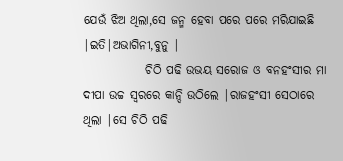ଯେଉଁ ଝିଅ ଥିଲା,ସେ ଜନ୍ମ ହେବା ପରେ ପରେ ମରିଯାଇଛି |ଇତି|ଅଭାଗିନୀ,ବୁନୁ |
             ଚିଠି ପଢି ଉଭୟ ସରୋଜ ଓ ବନହଂସୀର ମା ଦୀପା ଉଚ୍ଚ ସ୍ବରରେ କାନ୍ଦି ଉଠିଲେ |ରାଜହଂସୀ ସେଠାରେ ଥିଲା |ସେ ଚିଠି ପଢି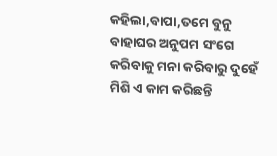କହିଲା,ବାପା,ତମେ ବୁନୁ ବାହାଘର ଅନୁପମ ସଂଗେ କରିବାକୁ ମନା କରିବାରୁ ଦୁହେଁ ମିଶି ଏ କାମ କରିଛନ୍ତି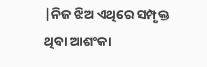|ନିଜ ଝିଅ ଏଥିରେ ସମ୍ପୃକ୍ତ ଥିବା ଆଶଂକା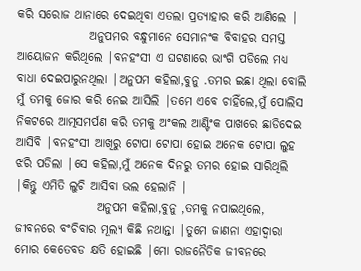କରି ସରୋଜ ଥାନାରେ ଦେଇଥିବା ଏତଲା ପ୍ରତ୍ୟାହାର କରି ଆଣିଲେ |
               ଅନୁପମର ବନ୍ଧୁମାନେ ସେମାନଂକ ବିବାହର ସମସ୍ତ ଆୟୋଜନ କରିଥିଲେ |ବନହଂସୀ ଏ ଘଟଣାରେ ଭାଂଗି ପଡିଲେ ମଧ୍ୟ ବାଧା ଦେଇପାରୁନଥିଲା |ଅନୁପମ କହିଲା,ବୁନୁ .ତମର ଇଛା ଥିଲା ବୋଲି ମୁଁ ତମକୁ ଜୋର କରି ନେଇ ଆସିଲି |ତମେ ଏବେ ଚାହିଁଲେ,ମୁଁ ପୋଲିସ ନିକଟରେ ଆତ୍ମସମର୍ପଣ କରି ତମକୁ ଅଂକଲ ଆଣ୍ଟିଂକ ପାଖରେ ଛାଡିଦେଇ ଆସିବି |ବନହଂସୀ ଆଖିରୁ ଟୋପା ଟୋପା ହୋଇ ଅନେକ ଟୋପା ଲୁହ ଝରି ପଡିଲା |ସେ କହିଲା,ମୁଁ ଅନେକ ଦିନରୁ ତମର ହୋଇ ସାରିଥିଲି |କିନ୍ତୁ ଏମିତି ଲୁଚି ଆସିବା ଭଲ ହେଲାନି |
                 ଅନୁପମ କହିଲା,ବୁନୁ ,ତମକୁ ନପାଇଥିଲେ, ଜୀବନରେ ବଂଚିବାର ମୂଲ୍ୟ କିଛି ନଥାନ୍ତା |ତୁମେ ଜାଣନା ଏହାଦ୍ବାରା ମୋର କେତେବଡ କ୍ଷତି ହୋଇଛି |ମୋ ରାଜନୈତିକ ଜୀବନରେ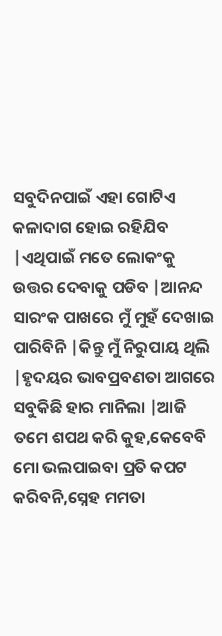ସବୁଦିନପାଇଁ ଏହା ଗୋଟିଏ କଳାଦାଗ ହୋଇ ରହିଯିବ |ଏଥିପାଇଁ ମତେ ଲୋକଂକୁ ଉତ୍ତର ଦେବାକୁ ପଡିବ |ଆନନ୍ଦ ସାରଂକ ପାଖରେ ମୁଁ ମୁହଁ ଦେଖାଇ ପାରିବିନି |କିନ୍ତୁ ମୁଁ ନିରୁପାୟ ଥିଲି |ହୃଦୟର ଭାବପ୍ରବଣତା ଆଗରେ ସବୁକିଛି ହାର ମାନିଲା |ଆଜି ତମେ ଶପଥ କରି କୁହ,କେବେବି ମୋ ଭଲପାଇବା ପ୍ରତି କପଟ କରିବନି,ସ୍ନେହ ମମତା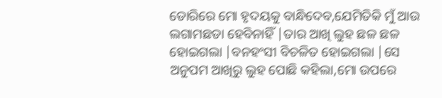ଡୋରିରେ ମୋ ହୃଦୟକୁ ବାନ୍ଧିଦେବ,ଯେମିତିକି ମୁଁ ଆଉ ଲଗାମଛଡା ହେବିନାହିଁ |ତାର ଆଖି ଲୁହ ଛଳ ଛଳ ହୋଇଗଲା |ବନହଂସୀ ବିଚଳିତ ହୋଇଗଲା |ସେ ଅନୁପମ ଆଖିରୁ ଲୁହ ପୋଛି କହିଲା,ମୋ ଉପରେ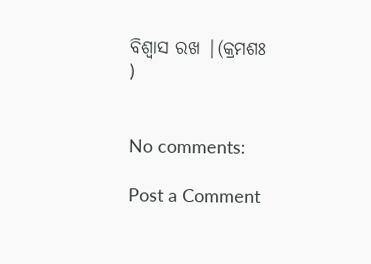ବିଶ୍ବାସ ରଖ |(କ୍ରମଶଃ )


No comments:

Post a Comment